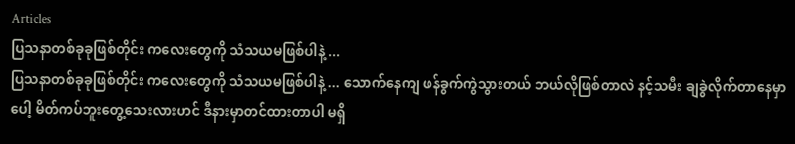Articles
ပြသနာတစ်ခုခုဖြစ်တိုင်း ကလေးတွေကို သံသယမဖြစ်ပါနဲ့ ...
ပြသနာတစ်ခုခုဖြစ်တိုင်း ကလေးတွေကို သံသယမဖြစ်ပါနဲ့ ... သောက်နေကျ ဖန်ခွက်ကွဲသွားတယ် ဘယ်လိုဖြစ်တာလဲ နင့်သမီး ချခွဲလိုက်တာနေမှာပေါ့ မိတ်ကပ်ဘူးတွေ့သေးလားဟင် ဒီနားမှာတင်ထားတာပါ မရှိ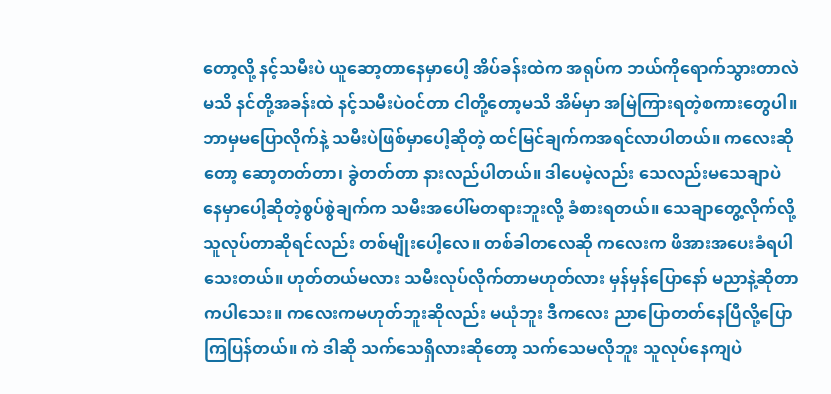တော့လို့ နင့်သမီးပဲ ယူဆော့တာနေမှာပေါ့ အိပ်ခန်းထဲက အရုပ်က ဘယ်ကိုရောက်သွားတာလဲမသိ နင်တို့အခန်းထဲ နင့်သမီးပဲဝင်တာ ငါတို့တော့မသိ အိမ်မှာ အမြဲကြားရတဲ့စကားတွေပါ။ ဘာမှမပြောလိုက်နဲ့ သမီးပဲဖြစ်မှာပေါ့ဆိုတဲ့ ထင်မြင်ချက်ကအရင်လာပါတယ်။ ကလေးဆိုတော့ ဆော့တတ်တာ၊ ခွဲတတ်တာ နားလည်ပါတယ်။ ဒါပေမဲ့လည်း သေလည်းမသေချာပဲ နေမှာပေါ့ဆိုတဲ့စွပ်စွဲချက်က သမီးအပေါ်မတရားဘူးလို့ ခံစားရတယ်။ သေချာတွေ့လိုက်လို့ သူလုပ်တာဆိုရင်လည်း တစ်မျိုးပေါ့လေ။ တစ်ခါတလေဆို ကလေးက ဖိအားအပေးခံရပါသေးတယ်။ ဟုတ်တယ်မလား သမီးလုပ်လိုက်တာမဟုတ်လား မှန်မှန်ပြောနော် မညာနဲ့ဆိုတာကပါသေး။ ကလေးကမဟုတ်ဘူးဆိုလည်း မယုံဘူး ဒီကလေး ညာပြောတတ်နေပြီလို့ပြောကြပြန်တယ်။ ကဲ ဒါဆို သက်သေရှိလားဆိုတော့ သက်သေမလိုဘူး သူလုပ်နေကျပဲ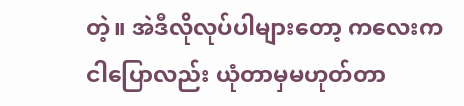တဲ့။ အဲဒီလိုလုပ်ပါများတော့ ကလေးက ငါပြောလည်း ယုံတာမှမဟုတ်တာ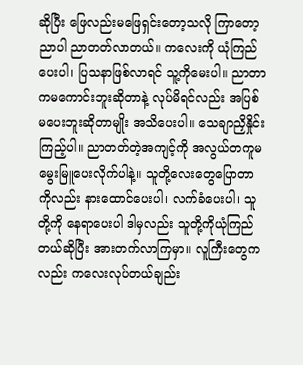ဆိုပြီး ဖြေလည်းမဖြေရှင်းတော့သလို ကြာတော့ ညာပါ ညာတတ်လာတယ်။ ကလေးကို ယုံကြည်ပေးပါ၊ ပြသနာဖြစ်လာရင် သူ့ကိုမေးပါ။ ညာတာကမကောင်းဘူးဆိုတာနဲ့ လုပ်မိရင်လည်း အပြစ်မပေးဘူးဆိုတာမျိုး အသိပေးပါ။ သေချာညှိနှိုင်းကြည့်ပါ။ ညာတတ်တဲ့အကျင့်ကို အလွယ်တကူမမွေးမြူပေးလိုက်ပါနဲ့။ သူတို့လေးတွေပြောတာကိုလည်း နားထောင်ပေးပါ၊ လက်ခံပေးပါ၊ သူတို့ကို နေရာပေးပါ ဒါမှလည်း သူတို့ကိုယုံကြည်တယ်ဆိုပြီး အားတက်လာကြမှာ။ လူကြီးတွေကလည်း ကလေးလုပ်တယ်ချည်း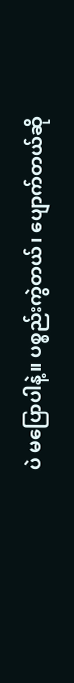ပဲ မပြောပါနဲ့။ ပစ္စည်းကွဲတယ်၊ ပျောက်တယ်ဆို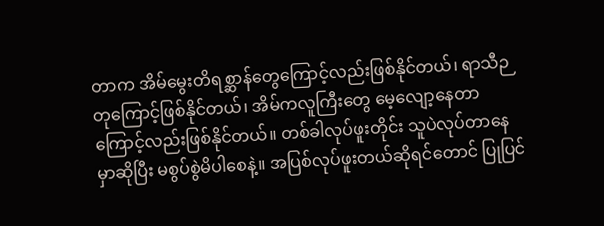တာက အိမ်မွေးတိရစ္ဆာန်တွေကြောင့်လည်းဖြစ်နိုင်တယ်၊ ရာသီဉတုကြောင့်ဖြစ်နိုင်တယ်၊ အိမ်ကလူကြီးတွေ မေ့လျော့နေတာကြောင့်လည်းဖြစ်နိုင်တယ်။ တစ်ခါလုပ်ဖူးတိုင်း သူပဲလုပ်တာနေမှာဆိုပြီး မစွပ်စွဲမိပါစေနဲ့။ အပြစ်လုပ်ဖူးတယ်ဆိုရင်တောင် ပြုပြင်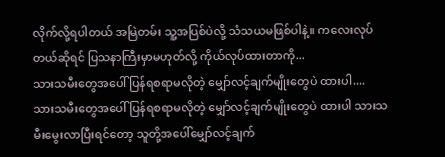လိုက်လို့ရပါတယ် အမြဲတမ်း သူ့အပြစ်ပဲလို့ သံသယမဖြစ်ပါနဲ့။ ကလေးလုပ်တယ်ဆိုရင် ပြသနာကြီးမှာမဟုတ်လို့ ကိုယ်လုပ်ထားတာကို...
သားသမီးတွေအပေါ် ပြန်ရစရာမလိုတဲ့ မျှော်လင့်ချက်မျိုးတွေပဲ ထားပါ....
သားသမီးတွေအပေါ် ပြန်ရစရာမလိုတဲ့ မျှော်လင့်ချက်မျိုးတွေပဲ ထားပါ သားသမီးမွေးလာပြီးရင်တော့ သူတို့အပေါ်မျှော်လင့်ချက်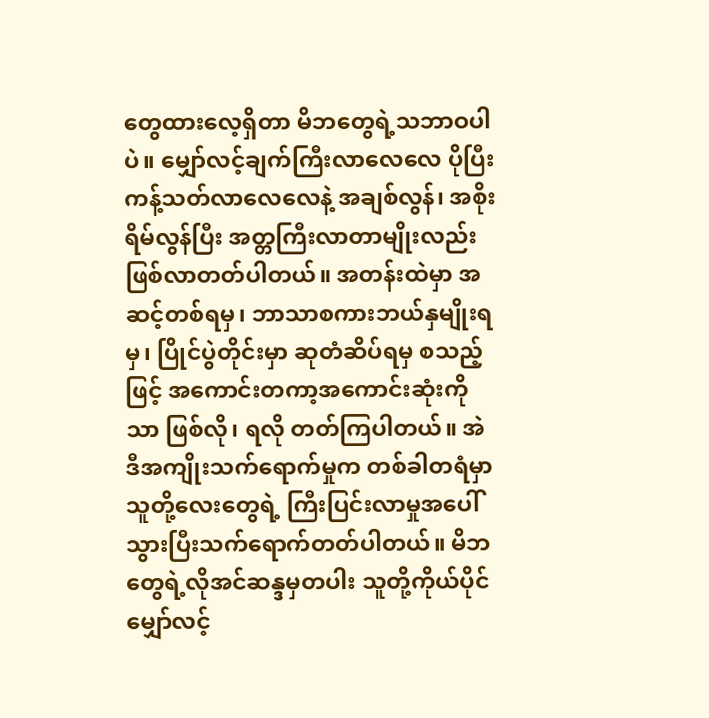တွေထားလေ့ရှိတာ မိဘတွေရဲ့သဘာဝပါပဲ။ မျှော်လင့်ချက်ကြီးလာလေလေ ပိုပြီးကန့်သတ်လာလေလေနဲ့ အချစ်လွန်၊ အစိုးရိမ်လွန်ပြီး အတ္တကြီးလာတာမျိုးလည်း ဖြစ်လာတတ်ပါတယ်။ အတန်းထဲမှာ အဆင့်တစ်ရမှ၊ ဘာသာစကားဘယ်နှမျိုးရမှ၊ ပြိုင်ပွဲတိုင်းမှာ ဆုတံဆိပ်ရမှ စသည့်ဖြင့် အကောင်းတကာ့အကောင်းဆုံးကိုသာ ဖြစ်လို၊ ရလို တတ်ကြပါတယ်။ အဲဒီအကျိုးသက်ရောက်မှုက တစ်ခါတရံမှာ သူတို့လေးတွေရဲ့ ကြီးပြင်းလာမှုအပေါ် သွားပြီးသက်ရောက်တတ်ပါတယ်။ မိဘတွေရဲ့လိုအင်ဆန္ဒမှတပါး သူတို့ကိုယ်ပိုင်မျှော်လင့်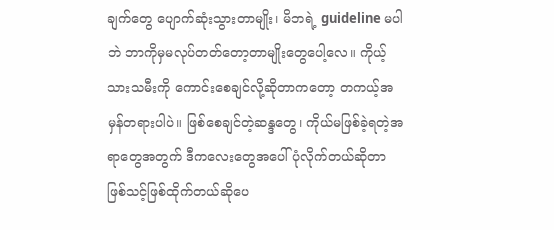ချက်တွေ ပျောက်ဆုံးသွားတာမျိုး၊ မိဘရဲ့ guideline မပါဘဲ ဘာကိုမှမလုပ်တတ်တော့တာမျိုးတွေပေါ့လေ။ ကိုယ့်သားသမီးကို ကောင်းစေချင်လို့ဆိုတာကတော့ တကယ့်အမှန်တရားပါပဲ။ ဖြစ်စေချင်တဲ့ဆန္ဒတွေ၊ ကိုယ်မဖြစ်ခဲ့ရတဲ့အရာတွေအတွက် ဒီကလေးတွေအပေါ် ပုံလိုက်တယ်ဆိုတာ ဖြစ်သင့်ဖြစ်ထိုက်တယ်ဆိုပေ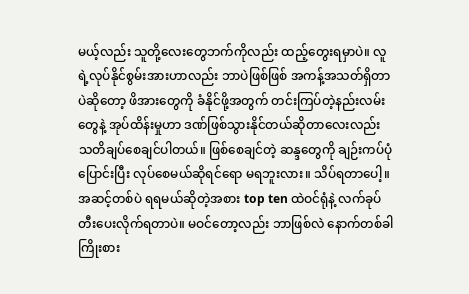မယ့်လည်း သူတို့လေးတွေဘက်ကိုလည်း ထည့်တွေးရမှာပဲ။ လူရဲ့လုပ်နိုင်စွမ်းအားဟာလည်း ဘာပဲဖြစ်ဖြစ် အကန့်အသတ်ရှိတာပဲဆိုတော့ ဖိအားတွေကို ခံနိုင်ဖို့အတွက် တင်းကြပ်တဲ့နည်းလမ်းတွေနဲ့ အုပ်ထိန်းမှုဟာ ဒဏ်ဖြစ်သွားနိုင်တယ်ဆိုတာလေးလည်း သတိချပ်စေချင်ပါတယ်။ ဖြစ်စေချင်တဲ့ ဆန္ဒတွေကို ချဉ်းကပ်ပုံပြောင်းပြီး လုပ်စေမယ်ဆိုရင်ရော မရဘူးလား။ သိပ်ရတာပေါ့။ အဆင့်တစ်ပဲ ရရမယ်ဆိုတဲ့အစား top ten ထဲဝင်ရုံနဲ့ လက်ခုပ်တီးပေးလိုက်ရတာပဲ။ မဝင်တော့လည်း ဘာဖြစ်လဲ နောက်တစ်ခါကြိုးစား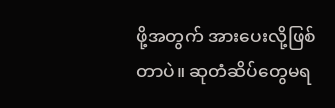ဖို့အတွက် အားပေးလို့ဖြစ်တာပဲ။ ဆုတံဆိပ်တွေမရ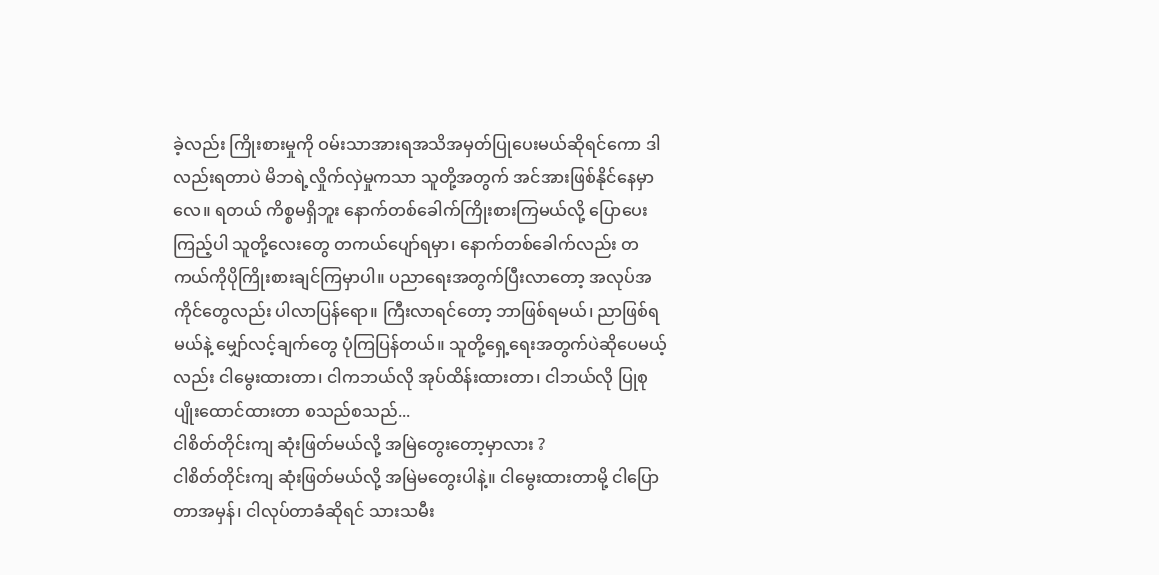ခဲ့လည်း ကြိုးစားမှုကို ဝမ်းသာအားရအသိအမှတ်ပြုပေးမယ်ဆိုရင်ကော ဒါလည်းရတာပဲ မိဘရဲ့လှိုက်လှဲမှုကသာ သူတို့အတွက် အင်အားဖြစ်နိုင်နေမှာလေ။ ရတယ် ကိစ္စမရှိဘူး နောက်တစ်ခေါက်ကြိုးစားကြမယ်လို့ ပြောပေးကြည့်ပါ သူတို့လေးတွေ တကယ်ပျော်ရမှာ၊ နောက်တစ်ခေါက်လည်း တကယ်ကိုပိုကြိုးစားချင်ကြမှာပါ။ ပညာရေးအတွက်ပြီးလာတော့ အလုပ်အကိုင်တွေလည်း ပါလာပြန်ရော။ ကြီးလာရင်တော့ ဘာဖြစ်ရမယ်၊ ညာဖြစ်ရမယ်နဲ့ မျှော်လင့်ချက်တွေ ပုံကြပြန်တယ်။ သူတို့ရှေ့ရေးအတွက်ပဲဆိုပေမယ့်လည်း ငါမွေးထားတာ၊ ငါကဘယ်လို အုပ်ထိန်းထားတာ၊ ငါဘယ်လို ပြုစုပျိုးထောင်ထားတာ စသည်စသည်...
ငါစိတ်တိုင်းကျ ဆုံးဖြတ်မယ်လို့ အမြဲတွေးတော့မှာလား ?
ငါစိတ်တိုင်းကျ ဆုံးဖြတ်မယ်လို့ အမြဲမတွေးပါနဲ့။ ငါမွေးထားတာမို့ ငါပြောတာအမှန်၊ ငါလုပ်တာခံဆိုရင် သားသမီး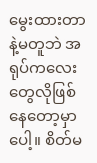မွေးထားတာနဲ့မတူဘဲ အရုပ်ကလေးတွေလိုဖြစ်နေတော့မှာပေါ့။ စိတ်မ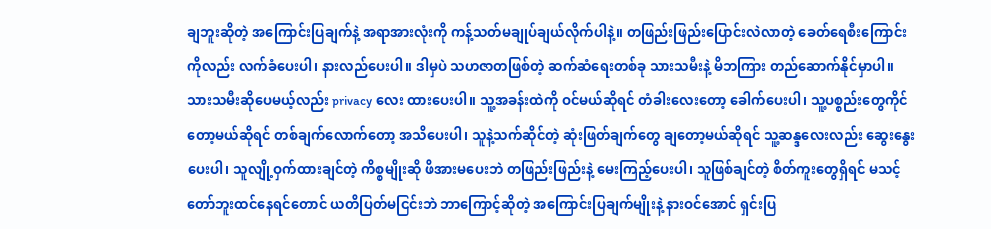ချဘူးဆိုတဲ့ အကြောင်းပြချက်နဲ့ အရာအားလုံးကို ကန့်သတ်မချုပ်ချယ်လိုက်ပါနဲ့။ တဖြည်းဖြည်းပြောင်းလဲလာတဲ့ ခေတ်ရေစီးကြောင်းကိုလည်း လက်ခံပေးပါ၊ နားလည်ပေးပါ။ ဒါမှပဲ သဟဇာတဖြစ်တဲ့ ဆက်ဆံရေးတစ်ခု သားသမီးနဲ့ မိဘကြား တည်ဆောက်နိုင်မှာပါ။ သားသမီးဆိုပေမယ့်လည်း privacy လေး ထားပေးပါ။ သူ့အခန်းထဲကို ဝင်မယ်ဆိုရင် တံခါးလေးတော့ ခေါက်ပေးပါ၊ သူ့ပစ္စည်းတွေကိုင်တော့မယ်ဆိုရင် တစ်ချက်လောက်တော့ အသိပေးပါ၊ သူနဲ့သက်ဆိုင်တဲ့ ဆုံးဖြတ်ချက်တွေ ချတော့မယ်ဆိုရင် သူ့ဆန္ဒလေးလည်း ဆွေးနွေးပေးပါ၊ သူလျို့ဝှက်ထားချင်တဲ့ ကိစ္စမျိုးဆို ဖိအားမပေးဘဲ တဖြည်းဖြည်းနဲ့ မေးကြည့်ပေးပါ၊ သူဖြစ်ချင်တဲ့ စိတ်ကူးတွေရှိရင် မသင့်တော်ဘူးထင်နေရင်တောင် ယတိပြတ်မငြင်းဘဲ ဘာကြောင့်ဆိုတဲ့ အကြောင်းပြချက်မျိုးနဲ့ နားဝင်အောင် ရှင်းပြ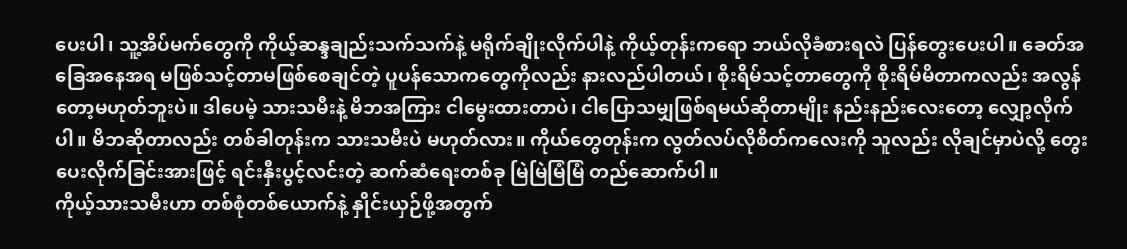ပေးပါ၊ သူ့အိပ်မက်တွေကို ကိုယ့်ဆန္ဒချည်းသက်သက်နဲ့ မရိုက်ချိုးလိုက်ပါနဲ့ ကိုယ့်တုန်းကရော ဘယ်လိုခံစားရလဲ ပြန်တွေးပေးပါ။ ခေတ်အခြေအနေအရ မဖြစ်သင့်တာမဖြစ်စေချင်တဲ့ ပူပန်သောကတွေကိုလည်း နားလည်ပါတယ်၊ စိုးရိမ်သင့်တာတွေကို စိုးရိမ်မိတာကလည်း အလွန်တော့မဟုတ်ဘူးပဲ။ ဒါပေမဲ့ သားသမီးနဲ့ မိဘအကြား ငါမွေးထားတာပဲ၊ ငါပြောသမျှဖြစ်ရမယ်ဆိုတာမျိုး နည်းနည်းလေးတော့ လျှော့လိုက်ပါ။ မိဘဆိုတာလည်း တစ်ခါတုန်းက သားသမီးပဲ မဟုတ်လား။ ကိုယ်တွေတုန်းက လွတ်လပ်လိုစိတ်ကလေးကို သူလည်း လိုချင်မှာပဲလို့ တွေးပေးလိုက်ခြင်းအားဖြင့် ရင်းနှီးပွင့်လင်းတဲ့ ဆက်ဆံရေးတစ်ခု မြဲမြဲမြံမြံ တည်ဆောက်ပါ။
ကိုယ့်သားသမီးဟာ တစ်စုံတစ်ယောက်နဲ့ နှိုင်းယှဉ်ဖို့အတွက်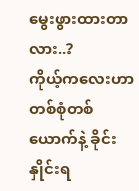မွေးဖွားထားတာလား..?
ကိုယ့်ကလေးဟာ တစ်စုံတစ်ယောက်နဲ့ ခိုင်းနှိုင်းရ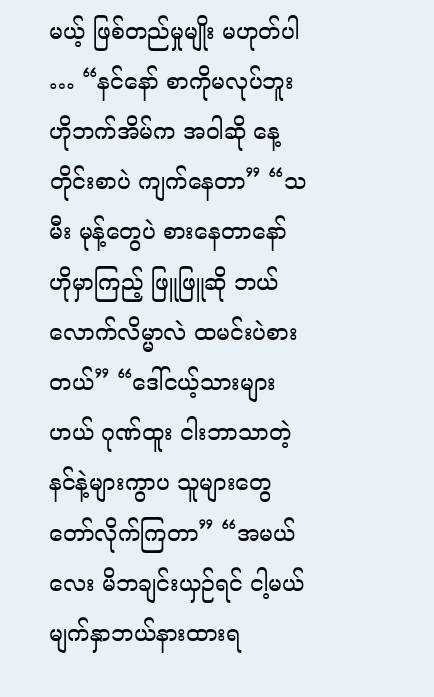မယ့် ဖြစ်တည်မှုမျိုး မဟုတ်ပါ … “နင်နော် စာကိုမလုပ်ဘူး ဟိုဘက်အိမ်က အဝါဆို နေ့တိုင်းစာပဲ ကျက်နေတာ” “သမီး မုန့်တွေပဲ စားနေတာနော် ဟိုမှာကြည့် ဖြူဖြူဆို ဘယ်လောက်လိမ္မာလဲ ထမင်းပဲစားတယ်” “ဒေါ်ငယ့်သားများဟယ် ဂုဏ်ထူး ငါးဘာသာတဲ့ နင်နဲ့များကွာပ သူများတွေ တော်လိုက်ကြတာ” “အမယ်လေး မိဘချင်းယှဉ်ရင် ငါ့မယ် မျက်နှာဘယ်နားထားရ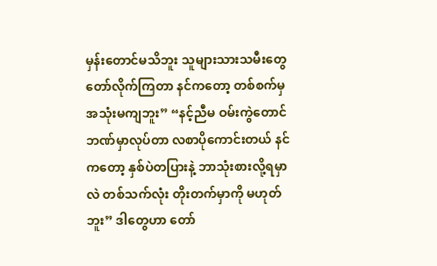မှန်းတောင်မသိဘူး သူများသားသမီးတွေ တော်လိုက်ကြတာ နင်ကတော့ တစ်စက်မှ အသုံးမကျဘူး” “နင့်ညီမ ဝမ်းကွဲတောင် ဘဏ်မှာလုပ်တာ လစာပိုကောင်းတယ် နင်ကတော့ နှစ်ပဲတပြားနဲ့ ဘာသုံးစားလို့ရမှာလဲ တစ်သက်လုံး တိုးတက်မှာကို မဟုတ်ဘူး” ဒါတွေဟာ တော်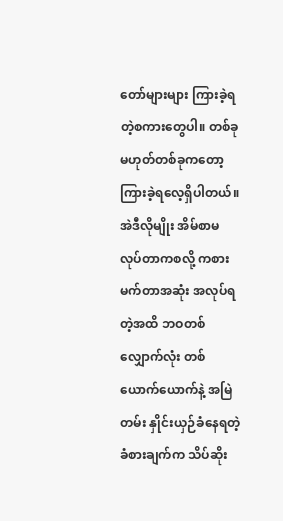တော်များများ ကြားခဲ့ရတဲ့စကားတွေပါ။ တစ်ခုမဟုတ်တစ်ခုကတော့ ကြားခဲ့ရလေ့ရှိပါတယ်။ အဲဒီလိုမျိုး အိမ်စာမလုပ်တာကစလို့ ကစားမက်တာအဆုံး အလုပ်ရတဲ့အထိ ဘဝတစ်လျှောက်လုံး တစ်ယောက်ယောက်နဲ့ အမြဲတမ်း နှိုင်းယှဉ်ခံနေရတဲ့ ခံစားချက်က သိပ်ဆိုး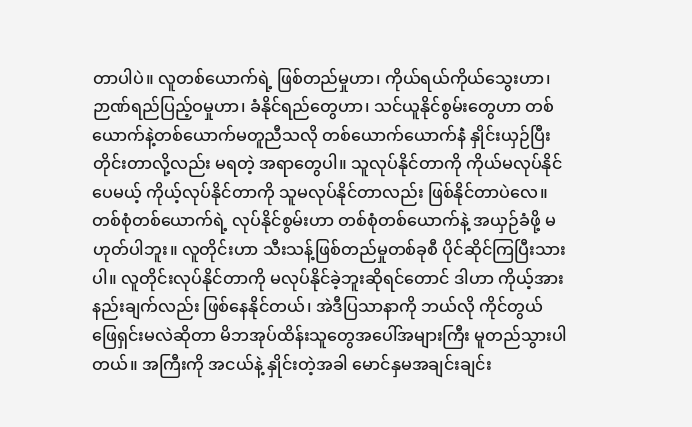တာပါပဲ။ လူတစ်ယောက်ရဲ့ ဖြစ်တည်မှုဟာ၊ ကိုယ်ရယ်ကိုယ်သွေးဟာ၊ ဉာဏ်ရည်ပြည့်ဝမှုဟာ၊ ခံနိုင်ရည်တွေဟာ၊ သင်ယူနိုင်စွမ်းတွေဟာ တစ်ယောက်နဲ့တစ်ယောက်မတူညီသလို တစ်ယောက်ယောက်နဲံ နှိုင်းယှဉ်ပြီး တိုင်းတာလို့လည်း မရတဲ့ အရာတွေပါ။ သူလုပ်နိုင်တာကို ကိုယ်မလုပ်နိုင်ပေမယ့် ကိုယ့်လုပ်နိုင်တာကို သူမလုပ်နိုင်တာလည်း ဖြစ်နိုင်တာပဲလေ။ တစ်စုံတစ်ယောက်ရဲ့ လုပ်နိုင်စွမ်းဟာ တစ်စုံတစ်ယောက်နဲ့ အယှဉ်ခံဖို့ မဟုတ်ပါဘူး။ လူတိုင်းဟာ သီးသန့်ဖြစ်တည်မှုတစ်ခုစီ ပိုင်ဆိုင်ကြပြီးသားပါ။ လူတိုင်းလုပ်နိုင်တာကို မလုပ်နိုင်ခဲ့ဘူးဆိုရင်တောင် ဒါဟာ ကိုယ့်အားနည်းချက်လည်း ဖြစ်နေနိုင်တယ်၊ အဲဒီပြသာနာကို ဘယ်လို ကိုင်တွယ်ဖြေရှင်းမလဲဆိုတာ မိဘအုပ်ထိန်းသူတွေအပေါ်အများကြီး မူတည်သွားပါတယ်။ အကြီးကို အငယ်နဲ့ နှိုင်းတဲ့အခါ မောင်နှမအချင်းချင်း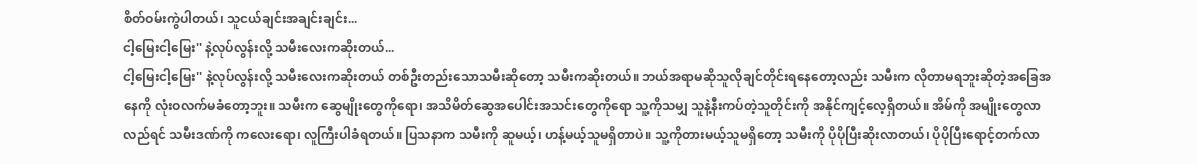စိတ်ဝမ်းကွဲပါတယ်၊ သူငယ်ချင်းအချင်းချင်း...
ငါ့မြေးငါ့မြေး'' နဲ့လုပ်လွန်းလို့ သမီးလေးကဆိုးတယ်...
ငါ့မြေးငါ့မြေး'' နဲ့လုပ်လွန်းလို့ သမီးလေးကဆိုးတယ် တစ်ဦးတည်းသောသမီးဆိုတော့ သမီးကဆိုးတယ်။ ဘယ်အရာမဆိုသူလိုချင်တိုင်းရနေတော့လည်း သမီးက လိုတာမရဘူးဆိုတဲ့အခြေအနေကို လုံးဝလက်မခံတော့ဘူး။ သမီးက ဆွေမျိုးတွေကိုရော၊ အသိမိတ်ဆွေအပေါင်းအသင်းတွေကိုရော သူ့ကိုသမျှ သူနဲ့နီးကပ်တဲ့သူတိုင်းကို အနိုင်ကျင့်လေ့ရှိတယ်။ အိမ်ကို အမျိုးတွေလာလည်ရင် သမီးဒဏ်ကို ကလေးရော၊ လူကြီးပါခံရတယ်။ ပြသနာက သမီးကို ဆူမယ့်၊ ဟန့်မယ့်သူမရှိတာပဲ။ သူ့ကိုတားမယ့်သူမရှိတော့ သမီးကို ပိုပိုပြီးဆိုးလာတယ်၊ ပိုပိုပြီးရောင့်တက်လာ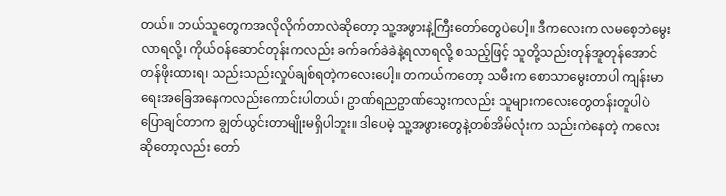တယ်။ ဘယ်သူတွေကအလိုလိုက်တာလဲဆိုတော့ သူ့အဖွားနဲ့ကြီးတော်တွေပဲပေါ့။ ဒီကလေးက လမစေ့ဘဲမွေးလာရလို့၊ ကိုယ်ဝန်ဆောင်တုန်းကလည်း ခက်ခက်ခဲခဲနဲ့ရလာရလို့ စသည့်ဖြင့် သူတို့သည်းတုန်အူတုန်အောင် တန်ဖိုးထားရ၊ သည်းသည်းလှုပ်ချစ်ရတဲ့ကလေးပေါ့။ တကယ်ကတော့ သမီးက စောသာမွေးတာပါ ကျန်းမာရေးအခြေအနေကလည်းကောင်းပါတယ်၊ ဥာဏ်ရညဥာဏ်သွေးကလည်း သူများကလေးတွေတန်းတူပါပဲ ပြောချင်တာက ချွတ်ယွင်းတာမျိုးမရှိပါဘူး။ ဒါပေမဲ့ သူ့အဖွားတွေနဲ့တစ်အိမ်လုံးက သည်းကဲနေတဲ့ ကလေးဆိုတော့လည်း တော်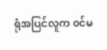ရုံအပြင်လူက ၀င်မ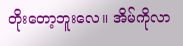တိုးတော့ဘူးလေ။ အိမ်ကိုလာ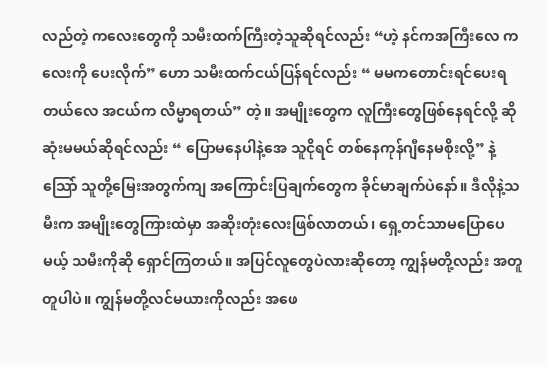လည်တဲ့ ကလေးတွေကို သမီးထက်ကြီးတဲ့သူဆိုရင်လည်း “ဟဲ့ နင်ကအကြီးလေ ကလေးကို ပေးလိုက်” ဟော သမီးထက်ငယ်ပြန်ရင်လည်း “ မမကတောင်းရင်ပေးရတယ်လေ အငယ်က လိမ္မာရတယ်” တဲ့။ အမျိုးတွေက လူကြီးတွေဖြစ်နေရင်လို့ ဆိုဆုံးမမယ်ဆိုရင်လည်း “ ပြောမနေပါနဲ့အေ သူငိုရင် တစ်နေကုန်ဂျီနေမစိုးလို့” နဲ့ သြော် သူတို့မြေးအတွက်ကျ အကြောင်းပြချက်တွေက ခိုင်မာချက်ပဲနော်။ ဒီလိုနဲ့သမီးက အမျိုးတွေကြားထဲမှာ အဆိုးတုံးလေးဖြစ်လာတယ်၊ ရှေ့တင်သာမပြောပေမယ့် သမီးကိုဆို ရှောင်ကြတယ်။ အပြင်လူတွေပဲလားဆိုတော့ ကျွန်မတို့လည်း အတူတူပါပဲ။ ကျွန်မတို့လင်မယားကိုလည်း အဖေ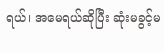ရယ်၊ အမေရယ်ဆိုပြီး ဆုံးမခွင့်မ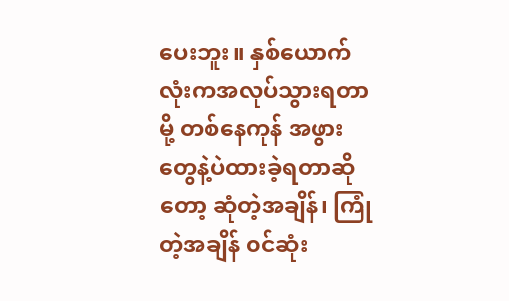ပေးဘူး။ နှစ်ယောက်လုံးကအလုပ်သွားရတာမို့ တစ်နေကုန် အဖွားတွေနဲ့ပဲထားခဲ့ရတာဆိုတော့ ဆုံတဲ့အချိန်၊ ကြုံတဲ့အချိန် ၀င်ဆုံး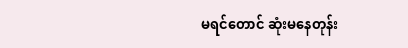မရင်တောင် ဆုံးမနေတုန်း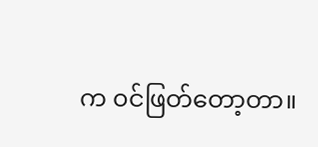က ၀င်ဖြတ်တော့တာ။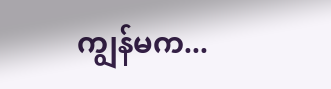ကျွန်မက...